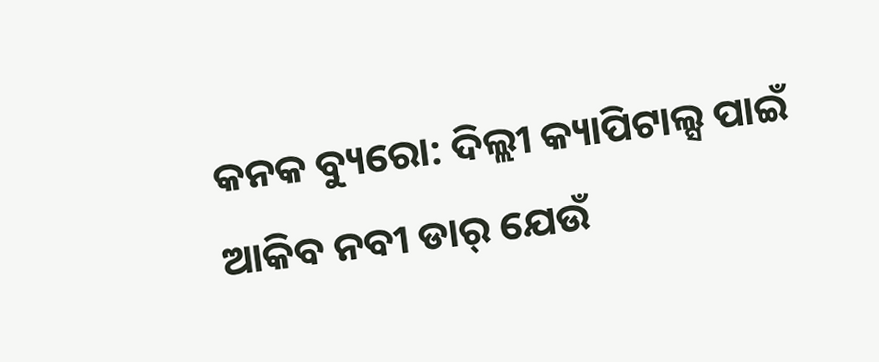କନକ ବ୍ୟୁରୋ: ଦିଲ୍ଲୀ କ୍ୟାପିଟାଲ୍ସ ପାଇଁ ଆକିବ ନବୀ ଡାର୍ ଯେଉଁ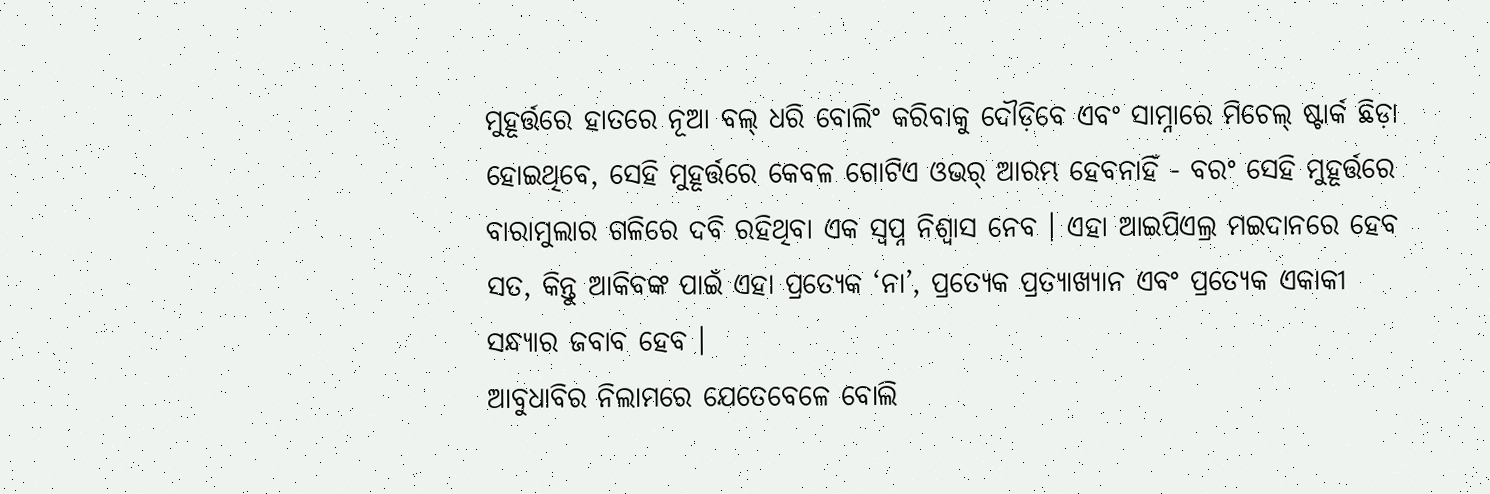ମୁହୂର୍ତ୍ତରେ ହାତରେ ନୂଆ ବଲ୍ ଧରି ବୋଲିଂ କରିବାକୁ ଦୌଡ଼ିବେ ଏବଂ ସାମ୍ନାରେ ମିଚେଲ୍ ଷ୍ଟାର୍କ ଛିଡ଼ା ହୋଇଥିବେ, ସେହି ମୁହୂର୍ତ୍ତରେ କେବଳ ଗୋଟିଏ ଓଭର୍ ଆରମ୍ଭ ହେବନାହିଁ - ବରଂ ସେହି ମୁହୂର୍ତ୍ତରେ ବାରାମୁଲାର ଗଳିରେ ଦବି ରହିଥିବା ଏକ ସ୍ୱପ୍ନ ନିଶ୍ୱାସ ନେବ । ଏହା ଆଇପିଏଲ୍ର ମଇଦାନରେ ହେବ ସତ, କିନ୍ତୁ ଆକିବଙ୍କ ପାଇଁ ଏହା ପ୍ରତ୍ୟେକ ‘ନା’, ପ୍ରତ୍ୟେକ ପ୍ରତ୍ୟାଖ୍ୟାନ ଏବଂ ପ୍ରତ୍ୟେକ ଏକାକୀ ସନ୍ଧ୍ୟାର ଜବାବ ହେବ ।
ଆବୁଧାବିର ନିଲାମରେ ଯେତେବେଳେ ବୋଲି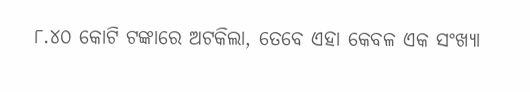୮.୪୦ କୋଟି ଟଙ୍କାରେ ଅଟକିଲା, ତେବେ ଏହା କେବଳ ଏକ ସଂଖ୍ୟା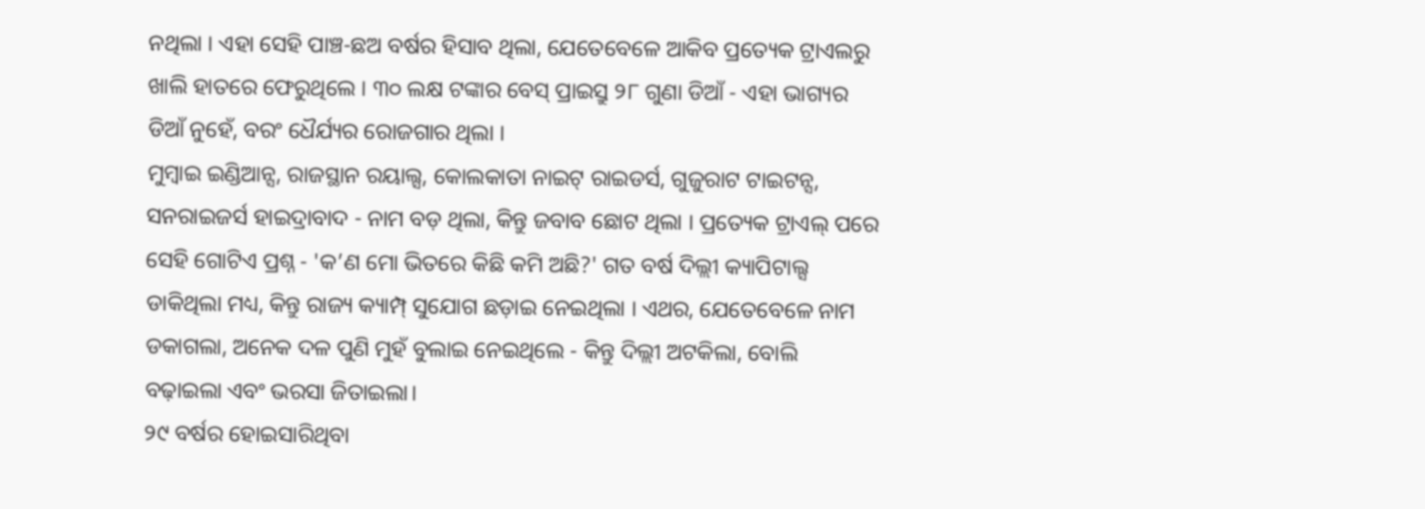ନଥିଲା । ଏହା ସେହି ପାଞ୍ଚ-ଛଅ ବର୍ଷର ହିସାବ ଥିଲା, ଯେତେବେଳେ ଆକିବ ପ୍ରତ୍ୟେକ ଟ୍ରାଏଲରୁ ଖାଲି ହାତରେ ଫେରୁଥିଲେ । ୩୦ ଲକ୍ଷ ଟଙ୍କାର ବେସ୍ ପ୍ରାଇସ୍ରୁ ୨୮ ଗୁଣା ଡିଆଁ - ଏହା ଭାଗ୍ୟର ଡିଆଁ ନୁହେଁ, ବରଂ ଧୈର୍ଯ୍ୟର ରୋଜଗାର ଥିଲା ।
ମୁମ୍ବାଇ ଇଣ୍ଡିଆନ୍ସ, ରାଜସ୍ଥାନ ରୟାଲ୍ସ, କୋଲକାତା ନାଇଟ୍ ରାଇଡର୍ସ, ଗୁଜୁରାଟ ଟାଇଟନ୍ସ, ସନରାଇଜର୍ସ ହାଇଦ୍ରାବାଦ - ନାମ ବଡ଼ ଥିଲା, କିନ୍ତୁ ଜବାବ ଛୋଟ ଥିଲା । ପ୍ରତ୍ୟେକ ଟ୍ରାଏଲ୍ ପରେ ସେହି ଗୋଟିଏ ପ୍ରଶ୍ନ - 'କ’ଣ ମୋ ଭିତରେ କିଛି କମି ଅଛି?' ଗତ ବର୍ଷ ଦିଲ୍ଲୀ କ୍ୟାପିଟାଲ୍ସ ଡାକିଥିଲା ମଧ୍ୟ, କିନ୍ତୁ ରାଜ୍ୟ କ୍ୟାମ୍ପ୍ ସୁଯୋଗ ଛଡ଼ାଇ ନେଇଥିଲା । ଏଥର, ଯେତେବେଳେ ନାମ ଡକାଗଲା, ଅନେକ ଦଳ ପୁଣି ମୁହଁ ବୁଲାଇ ନେଇଥିଲେ - କିନ୍ତୁ ଦିଲ୍ଲୀ ଅଟକିଲା, ବୋଲି ବଢ଼ାଇଲା ଏବଂ ଭରସା ଜିତାଇଲା।
୨୯ ବର୍ଷର ହୋଇସାରିଥିବା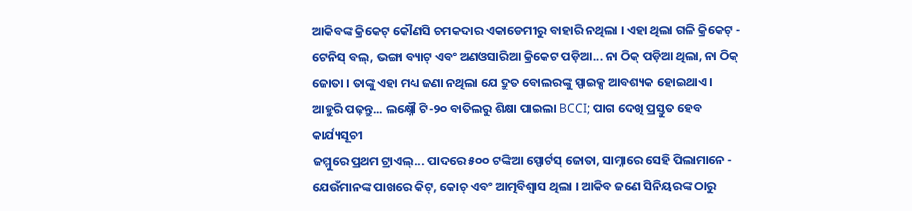ଆକିବଙ୍କ କ୍ରିକେଟ୍ କୌଣସି ଚମକଦାର ଏକାଡେମୀରୁ ବାହାରି ନଥିଲା । ଏହା ଥିଲା ଗଳି କ୍ରିକେଟ୍ - ଟେନିସ୍ ବଲ୍, ଭଙ୍ଗା ବ୍ୟାଟ୍ ଏବଂ ଅଣଓସାରିଆ କ୍ରିକେଟ ପଡ଼ିଆ... ନା ଠିକ୍ ପଡ଼ିଆ ଥିଲା, ନା ଠିକ୍ ଜୋତା । ତାଙ୍କୁ ଏହା ମଧ୍ୟ ଜଣା ନଥିଲା ଯେ ଦ୍ରୁତ ବୋଲରଙ୍କୁ ସ୍ପାଇକ୍ସ ଆବଶ୍ୟକ ହୋଇଥାଏ ।
ଆହୁରି ପଢ଼ନ୍ତୁ... ଲକ୍ଷ୍ନୌ ଟି-୨୦ ବାତିଲରୁ ଶିକ୍ଷା ପାଇଲା BCCI; ପାଗ ଦେଖି ପ୍ରସ୍ତୁତ ହେବ କାର୍ଯ୍ୟସୂଚୀ
ଜମ୍ମୁରେ ପ୍ରଥମ ଟ୍ରାଏଲ୍... ପାଦରେ ୫୦୦ ଟଙ୍କିଆ ସ୍ପୋର୍ଟସ୍ ଜୋତା, ସାମ୍ନାରେ ସେହି ପିଲାମାନେ - ଯେଉଁମାନଙ୍କ ପାଖରେ କିଟ୍, କୋଚ୍ ଏବଂ ଆତ୍ମବିଶ୍ୱାସ ଥିଲା । ଆକିବ ଜଣେ ସିନିୟରଙ୍କ ଠାରୁ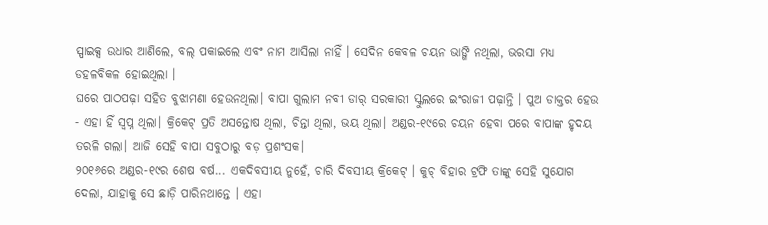ସ୍ପାଇକ୍ସ ଉଧାର ଆଣିଲେ, ବଲ୍ ପକାଇଲେ ଏବଂ ନାମ ଆସିଲା ନାହିଁ । ସେଦିନ କେବଳ ଚୟନ ଭାଙ୍ଗି ନଥିଲା, ଭରସା ମଧ୍ୟ ଡହଳବିକଳ ହୋଇଥିଲା ।
ଘରେ ପାଠପଢ଼ା ସହିତ ବୁଝାମଣା ହେଉନଥିଲା। ବାପା ଗୁଲାମ ନବୀ ଡାର୍ ସରକାରୀ ସ୍କୁଲରେ ଇଂରାଜୀ ପଢ଼ାନ୍ତି । ପୁଅ ଡାକ୍ତର ହେଉ - ଏହା ହିଁ ସ୍ୱପ୍ନ ଥିଲା। କ୍ରିକେଟ୍ ପ୍ରତି ଅସନ୍ତୋଷ ଥିଲା, ଚିନ୍ତା ଥିଲା, ଭୟ ଥିଲା। ଅଣ୍ଡର-୧୯ରେ ଚୟନ ହେବା ପରେ ବାପାଙ୍କ ହୃଦୟ ତରଳି ଗଲା। ଆଜି ସେହି ବାପା ସବୁଠାରୁ ବଡ଼ ପ୍ରଶଂସକ।
୨୦୧୬ରେ ଅଣ୍ଡର-୧୯ର ଶେଷ ବର୍ଷ... ଏକଦିବସୀୟ ନୁହେଁ, ଚାରି ଦିବସୀୟ କ୍ରିକେଟ୍ । କୁଚ୍ ବିହାର ଟ୍ରଫି ତାଙ୍କୁ ସେହି ସୁଯୋଗ ଦେଲା, ଯାହାକୁ ସେ ଛାଡ଼ି ପାରିନଥାନ୍ତେ । ଏହା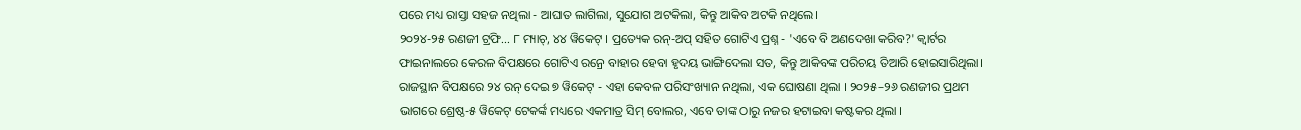ପରେ ମଧ୍ୟ ରାସ୍ତା ସହଜ ନଥିଲା - ଆଘାତ ଲାଗିଲା, ସୁଯୋଗ ଅଟକିଲା, କିନ୍ତୁ ଆକିବ ଅଟକି ନଥିଲେ।
୨୦୨୪-୨୫ ରଣଜୀ ଟ୍ରଫି... ୮ ମ୍ୟାଚ୍, ୪୪ ୱିକେଟ୍ । ପ୍ରତ୍ୟେକ ରନ୍-ଅପ୍ ସହିତ ଗୋଟିଏ ପ୍ରଶ୍ନ - 'ଏବେ ବି ଅଣଦେଖା କରିବ?' କ୍ୱାର୍ଟର ଫାଇନାଲରେ କେରଳ ବିପକ୍ଷରେ ଗୋଟିଏ ରନ୍ରେ ବାହାର ହେବା ହୃଦୟ ଭାଙ୍ଗିଦେଲା ସତ, କିନ୍ତୁ ଆକିବଙ୍କ ପରିଚୟ ତିଆରି ହୋଇସାରିଥିଲା।
ରାଜସ୍ଥାନ ବିପକ୍ଷରେ ୨୪ ରନ୍ ଦେଇ ୭ ୱିକେଟ୍ - ଏହା କେବଳ ପରିସଂଖ୍ୟାନ ନଥିଲା, ଏକ ଘୋଷଣା ଥିଲା । ୨୦୨୫–୨୬ ରଣଜୀର ପ୍ରଥମ ଭାଗରେ ଶ୍ରେଷ୍ଠ-୫ ୱିକେଟ୍ ଟେକର୍ଙ୍କ ମଧ୍ୟରେ ଏକମାତ୍ର ସିମ୍ ବୋଲର, ଏବେ ତାଙ୍କ ଠାରୁ ନଜର ହଟାଇବା କଷ୍ଟକର ଥିଲା ।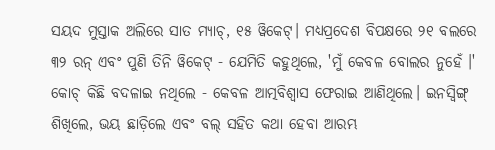ସୟଦ ମୁସ୍ତାକ ଅଲିରେ ସାତ ମ୍ୟାଚ୍, ୧୫ ୱିକେଟ୍। ମଧ୍ୟପ୍ରଦେଶ ବିପକ୍ଷରେ ୨୧ ବଲରେ ୩୨ ରନ୍ ଏବଂ ପୁଣି ତିନି ୱିକେଟ୍ - ଯେମିତି କହୁଥିଲେ, 'ମୁଁ କେବଳ ବୋଲର ନୁହେଁ ।' କୋଚ୍ କିଛି ବଦଳାଇ ନଥିଲେ - କେବଳ ଆତ୍ମବିଶ୍ୱାସ ଫେରାଇ ଆଣିଥିଲେ। ଇନସ୍ୱିଙ୍ଗ୍ ଶିଖିଲେ, ଭୟ ଛାଡ଼ିଲେ ଏବଂ ବଲ୍ ସହିତ କଥା ହେବା ଆରମ୍ଭ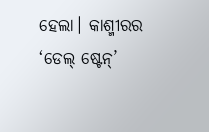ହେଲା। କାଶ୍ମୀରର ‘ଡେଲ୍ ଷ୍ଟେନ୍’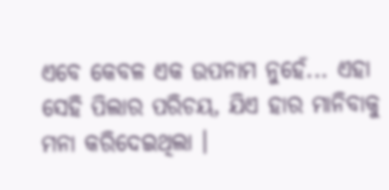ଏବେ କେବଳ ଏକ ଉପନାମ ନୁହେଁ... ଏହା ସେହି ପିଲାର ପରିଚୟ, ଯିଏ ହାର ମାନିବାକୁ ମନା କରିଦେଇଥିଲା ।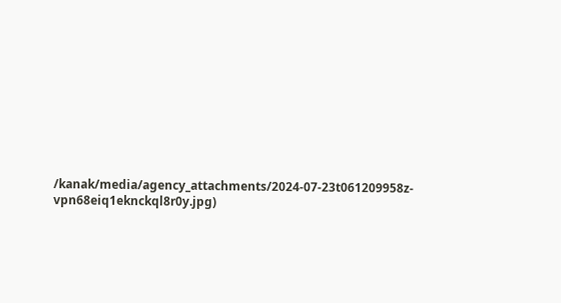/kanak/media/agency_attachments/2024-07-23t061209958z-vpn68eiq1eknckql8r0y.jpg)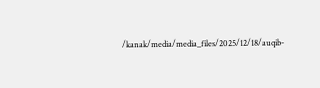/kanak/media/media_files/2025/12/18/auqib-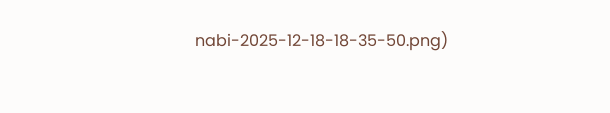nabi-2025-12-18-18-35-50.png)